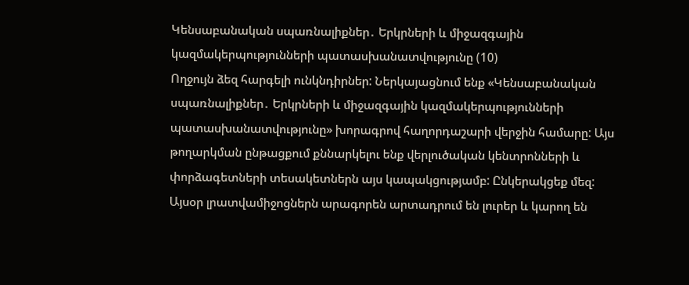Կենսաբանական սպառնալիքներ․ Երկրների և միջազգային կազմակերպությունների պատասխանատվությունը (10)
Ողջույն ձեզ հարգելի ունկնդիրներ: Ներկայացնում ենք «Կենսաբանական սպառնալիքներ․ Երկրների և միջազգային կազմակերպությունների պատասխանատվությունը» խորագրով հաղորդաշարի վերջին համարը: Այս թողարկման ընթացքում քննարկելու ենք վերլուծական կենտրոնների և փորձագետների տեսակետներն այս կապակցությամբ: Ընկերակցեք մեզ:
Այսօր լրատվամիջոցներն արագորեն արտադրում են լուրեր և կարող են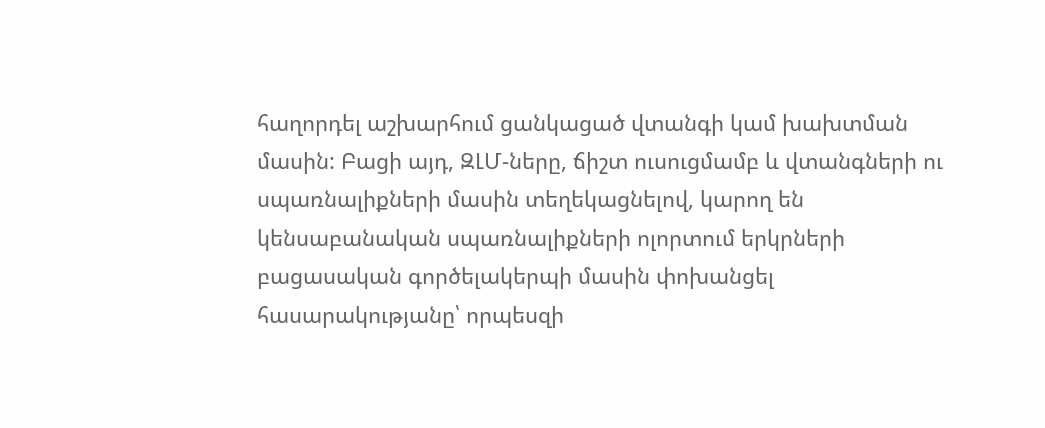հաղորդել աշխարհում ցանկացած վտանգի կամ խախտման մասին: Բացի այդ, ԶԼՄ-ները, ճիշտ ուսուցմամբ և վտանգների ու սպառնալիքների մասին տեղեկացնելով, կարող են կենսաբանական սպառնալիքների ոլորտում երկրների բացասական գործելակերպի մասին փոխանցել հասարակությանը՝ որպեսզի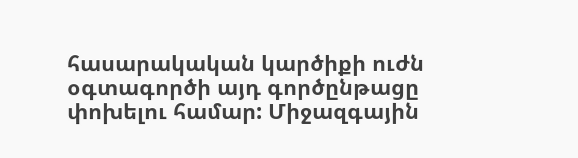հասարակական կարծիքի ուժն օգտագործի այդ գործընթացը փոխելու համար: Միջազգային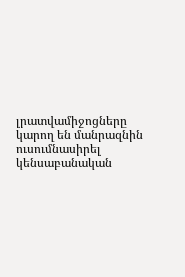լրատվամիջոցները կարող են մանրազնին ուսումնասիրել կենսաբանական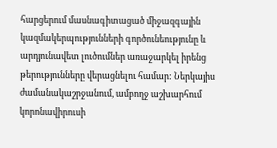հարցերում մասնագիտացած միջազգային կազմակերպությունների գործունեությունը և արդյունավետ լուծումներ առաջարկել իրենց թերությունները վերացնելու համար: Ներկայիս ժամանակաշրջանում, ամբողջ աշխարհում կորոնավիրուսի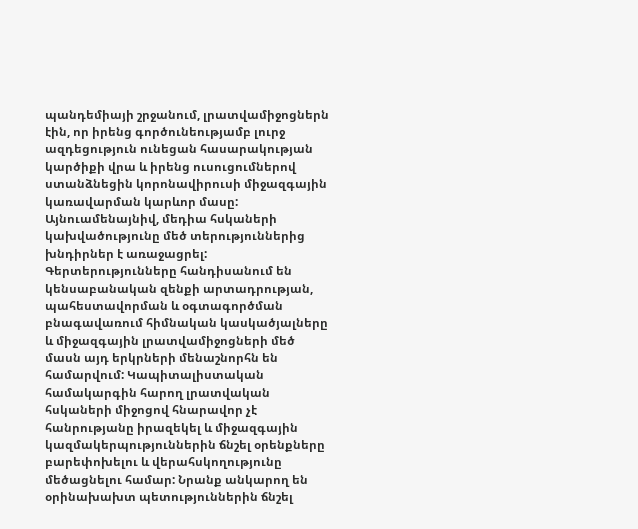պանդեմիայի շրջանում, լրատվամիջոցներն էին, որ իրենց գործունեությամբ լուրջ ազդեցություն ունեցան հասարակության կարծիքի վրա և իրենց ուսուցումներով ստանձնեցին կորոնավիրուսի միջազգային կառավարման կարևոր մասը:
Այնուամենայնիվ, մեդիա հսկաների կախվածությունը մեծ տերություններից խնդիրներ է առաջացրել: Գերտերությունները հանդիսանում են կենսաբանական զենքի արտադրության, պահեստավորման և օգտագործման բնագավառում հիմնական կասկածյալները և միջազգային լրատվամիջոցների մեծ մասն այդ երկրների մենաշնորհն են համարվում: Կապիտալիստական համակարգին հարող լրատվական հսկաների միջոցով հնարավոր չէ հանրությանը իրազեկել և միջազգային կազմակերպություններին ճնշել օրենքները բարեփոխելու և վերահսկողությունը մեծացնելու համար: Նրանք անկարող են օրինախախտ պետություններին ճնշել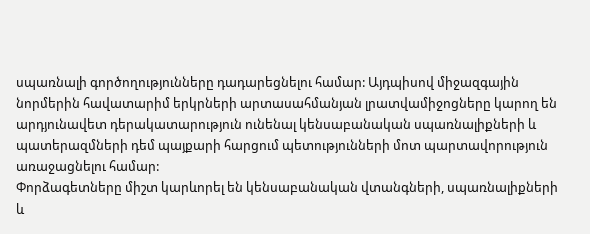սպառնալի գործողությունները դադարեցնելու համար: Այդպիսով միջազգային նորմերին հավատարիմ երկրների արտասահմանյան լրատվամիջոցները կարող են արդյունավետ դերակատարություն ունենալ կենսաբանական սպառնալիքների և պատերազմների դեմ պայքարի հարցում պետությունների մոտ պարտավորություն առաջացնելու համար:
Փորձագետները միշտ կարևորել են կենսաբանական վտանգների, սպառնալիքների և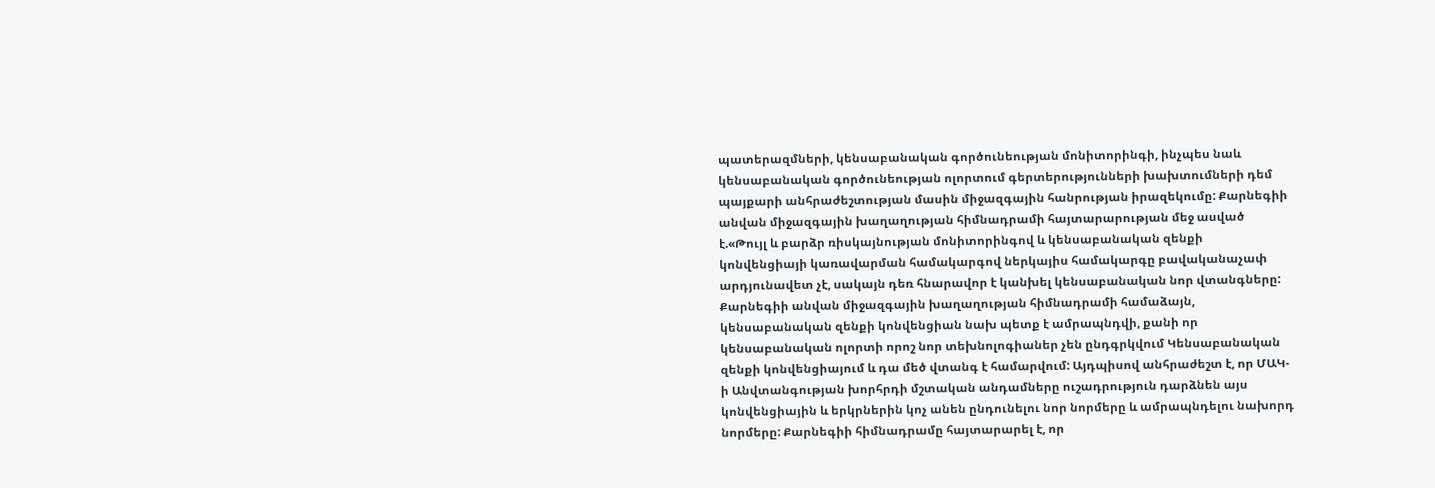պատերազմների, կենսաբանական գործունեության մոնիտորինգի, ինչպես նաև կենսաբանական գործունեության ոլորտում գերտերությունների խախտումների դեմ պայքարի անհրաժեշտության մասին միջազգային հանրության իրազեկումը: Քարնեգիի անվան միջազգային խաղաղության հիմնադրամի հայտարարության մեջ ասված է.«Թույլ և բարձր ռիսկայնության մոնիտորինգով և կենսաբանական զենքի կոնվենցիայի կառավարման համակարգով ներկայիս համակարգը բավականաչափ արդյունավետ չէ, սակայն դեռ հնարավոր է կանխել կենսաբանական նոր վտանգները:
Քարնեգիի անվան միջազգային խաղաղության հիմնադրամի համաձայն, կենսաբանական զենքի կոնվենցիան նախ պետք է ամրապնդվի, քանի որ կենսաբանական ոլորտի որոշ նոր տեխնոլոգիաներ չեն ընդգրկվում Կենսաբանական զենքի կոնվենցիայում և դա մեծ վտանգ է համարվում: Այդպիսով անհրաժեշտ է, որ ՄԱԿ-ի Անվտանգության խորհրդի մշտական անդամները ուշադրություն դարձնեն այս կոնվենցիային և երկրներին կոչ անեն ընդունելու նոր նորմերը և ամրապնդելու նախորդ նորմերը: Քարնեգիի հիմնադրամը հայտարարել է, որ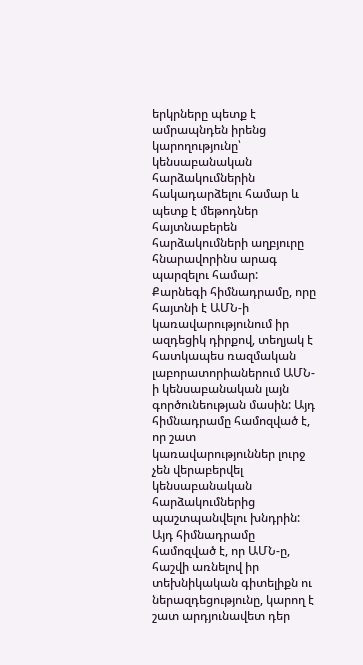երկրները պետք է ամրապնդեն իրենց կարողությունը՝ կենսաբանական հարձակումներին հակադարձելու համար և պետք է մեթոդներ հայտնաբերեն հարձակումների աղբյուրը հնարավորինս արագ պարզելու համար:
Քարնեգի հիմնադրամը, որը հայտնի է ԱՄՆ-ի կառավարությունում իր ազդեցիկ դիրքով, տեղյակ է հատկապես ռազմական լաբորատորիաներում ԱՄՆ-ի կենսաբանական լայն գործունեության մասին: Այդ հիմնադրամը համոզված է, որ շատ կառավարություններ լուրջ չեն վերաբերվել կենսաբանական հարձակումներից պաշտպանվելու խնդրին: Այդ հիմնադրամը համոզված է, որ ԱՄՆ-ը, հաշվի առնելով իր տեխնիկական գիտելիքն ու ներազդեցությունը, կարող է շատ արդյունավետ դեր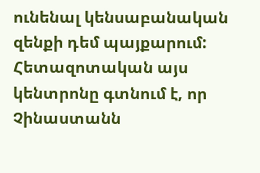ունենալ կենսաբանական զենքի դեմ պայքարում: Հետազոտական այս կենտրոնը գտնում է, որ Չինաստանն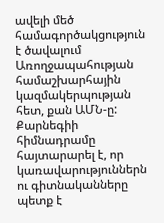ավելի մեծ համագործակցություն է ծավալում Առողջապահության համաշխարհային կազմակերպության հետ, քան ԱՄՆ-ը: Քարնեգիի հիմնադրամը հայտարարել է, որ կառավարություններն ու գիտնականները պետք է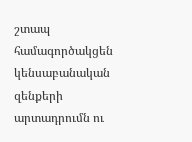շտապ համագործակցեն կենսաբանական զենքերի արտադրումն ու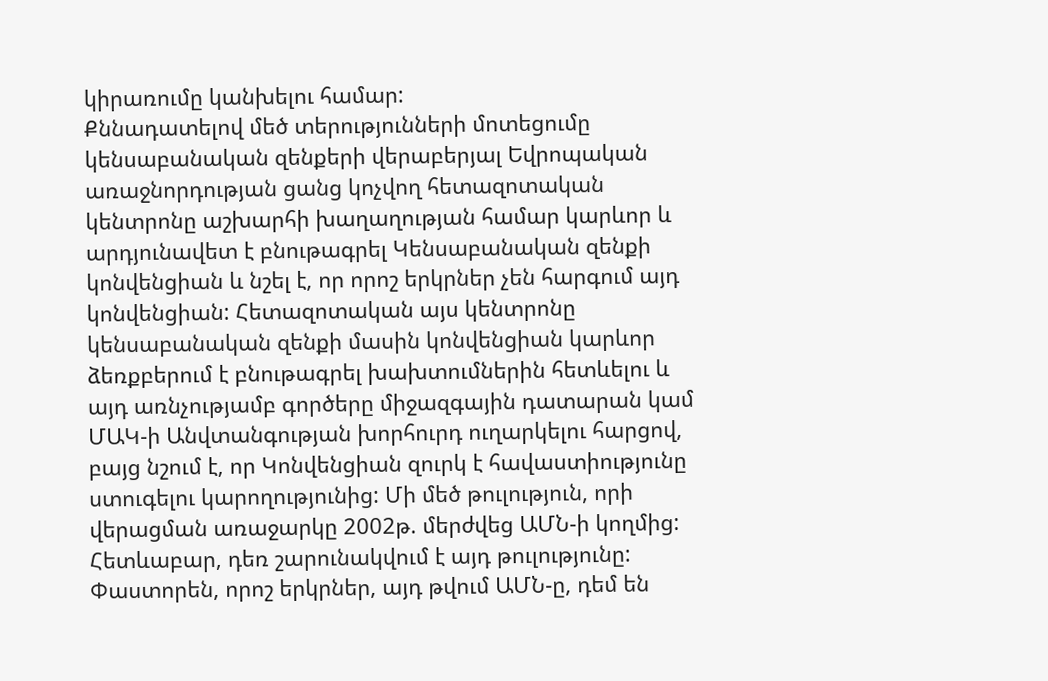կիրառումը կանխելու համար:
Քննադատելով մեծ տերությունների մոտեցումը կենսաբանական զենքերի վերաբերյալ Եվրոպական առաջնորդության ցանց կոչվող հետազոտական կենտրոնը աշխարհի խաղաղության համար կարևոր և արդյունավետ է բնութագրել Կենսաբանական զենքի կոնվենցիան և նշել է, որ որոշ երկրներ չեն հարգում այդ կոնվենցիան: Հետազոտական այս կենտրոնը կենսաբանական զենքի մասին կոնվենցիան կարևոր ձեռքբերում է բնութագրել խախտումներին հետևելու և այդ առնչությամբ գործերը միջազգային դատարան կամ ՄԱԿ-ի Անվտանգության խորհուրդ ուղարկելու հարցով, բայց նշում է, որ Կոնվենցիան զուրկ է հավաստիությունը ստուգելու կարողությունից: Մի մեծ թուլություն, որի վերացման առաջարկը 2002թ. մերժվեց ԱՄՆ-ի կողմից: Հետևաբար, դեռ շարունակվում է այդ թուլությունը: Փաստորեն, որոշ երկրներ, այդ թվում ԱՄՆ-ը, դեմ են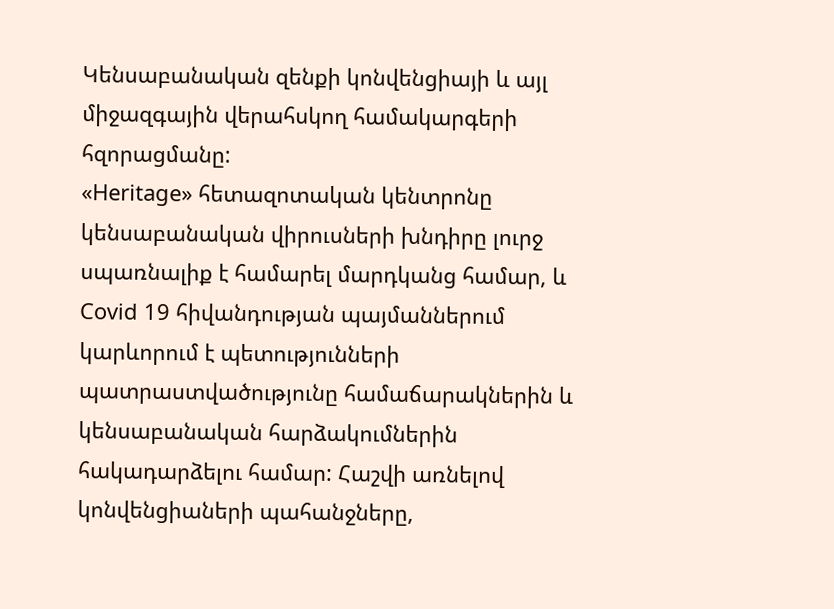Կենսաբանական զենքի կոնվենցիայի և այլ միջազգային վերահսկող համակարգերի հզորացմանը:
«Heritage» հետազոտական կենտրոնը կենսաբանական վիրուսների խնդիրը լուրջ սպառնալիք է համարել մարդկանց համար, և Covid 19 հիվանդության պայմաններում կարևորում է պետությունների պատրաստվածությունը համաճարակներին և կենսաբանական հարձակումներին հակադարձելու համար: Հաշվի առնելով կոնվենցիաների պահանջները,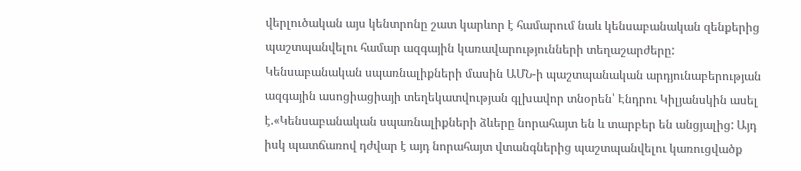վերլուծական այս կենտրոնը շատ կարևոր է համարում նաև կենսաբանական զենքերից պաշտպանվելու համար ազգային կառավարությունների տեղաշարժերը:
Կենսաբանական սպառնալիքների մասին ԱՄՆ-ի պաշտպանական արդյունաբերության ազգային ասոցիացիայի տեղեկատվության գլխավոր տնօրեն՝ Էնդրու Կիլյանսկին ասել է.«Կենսաբանական սպառնալիքների ձևերը նորահայտ են և տարբեր են անցյալից: Այդ իսկ պատճառով դժվար է այդ նորահայտ վտանգներից պաշտպանվելու կառուցվածք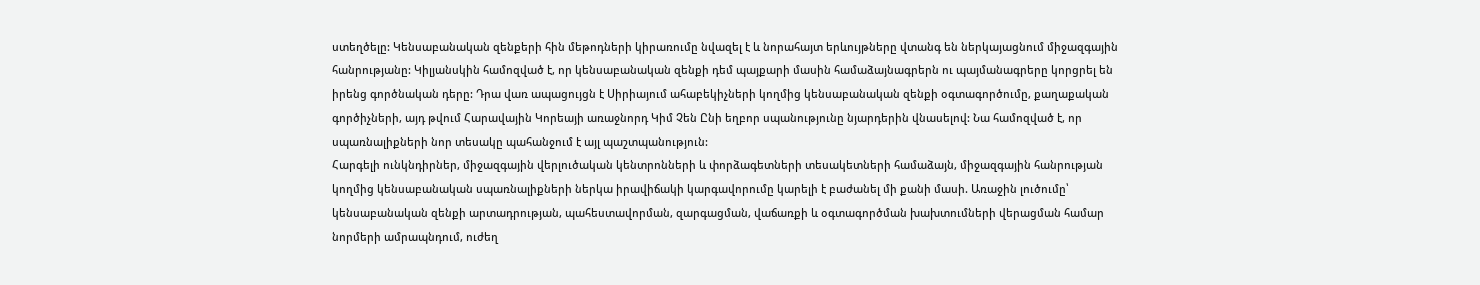ստեղծելը: Կենսաբանական զենքերի հին մեթոդների կիրառումը նվազել է և նորահայտ երևույթները վտանգ են ներկայացնում միջազգային հանրությանը: Կիլյանսկին համոզված է, որ կենսաբանական զենքի դեմ պայքարի մասին համաձայնագրերն ու պայմանագրերը կորցրել են իրենց գործնական դերը: Դրա վառ ապացույցն է Սիրիայում ահաբեկիչների կողմից կենսաբանական զենքի օգտագործումը, քաղաքական գործիչների, այդ թվում Հարավային Կորեայի առաջնորդ Կիմ Չեն Ընի եղբոր սպանությունը նյարդերին վնասելով: Նա համոզված է, որ սպառնալիքների նոր տեսակը պահանջում է այլ պաշտպանություն:
Հարգելի ունկնդիրներ, միջազգային վերլուծական կենտրոնների և փորձագետների տեսակետների համաձայն, միջազգային հանրության կողմից կենսաբանական սպառնալիքների ներկա իրավիճակի կարգավորումը կարելի է բաժանել մի քանի մասի. Առաջին լուծումը՝ կենսաբանական զենքի արտադրության, պահեստավորման, զարգացման, վաճառքի և օգտագործման խախտումների վերացման համար նորմերի ամրապնդում, ուժեղ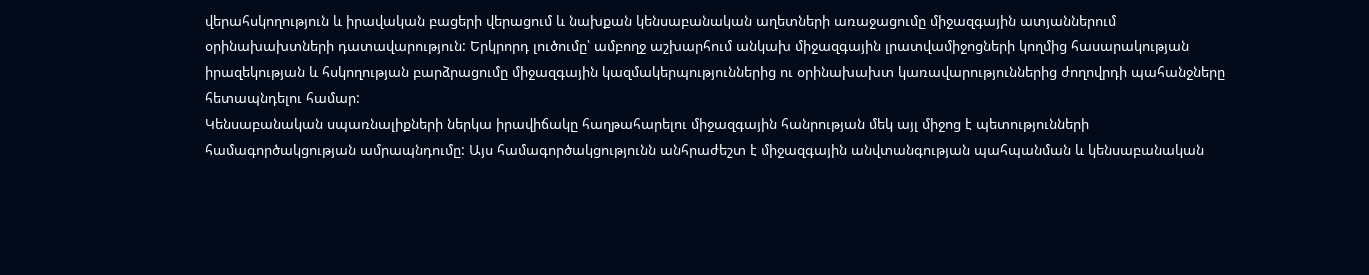վերահսկողություն և իրավական բացերի վերացում և նախքան կենսաբանական աղետների առաջացումը միջազգային ատյաններում օրինախախտների դատավարություն: Երկրորդ լուծումը՝ ամբողջ աշխարհում անկախ միջազգային լրատվամիջոցների կողմից հասարակության իրազեկության և հսկողության բարձրացումը միջազգային կազմակերպություններից ու օրինախախտ կառավարություններից ժողովրդի պահանջները հետապնդելու համար:
Կենսաբանական սպառնալիքների ներկա իրավիճակը հաղթահարելու միջազգային հանրության մեկ այլ միջոց է պետությունների համագործակցության ամրապնդումը: Այս համագործակցությունն անհրաժեշտ է միջազգային անվտանգության պահպանման և կենսաբանական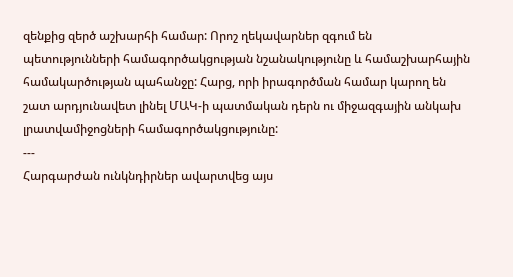զենքից զերծ աշխարհի համար: Որոշ ղեկավարներ զգում են պետությունների համագործակցության նշանակությունը և համաշխարհային համակարծության պահանջը: Հարց, որի իրագործման համար կարող են շատ արդյունավետ լինել ՄԱԿ-ի պատմական դերն ու միջազգային անկախ լրատվամիջոցների համագործակցությունը:
---
Հարգարժան ունկնդիրներ ավարտվեց այս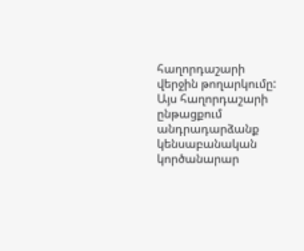հաղորդաշարի վերջին թողարկումը: Այս հաղորդաշարի ընթացքում անդրադարձանք կենսաբանական կործանարար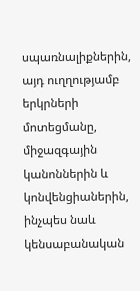սպառնալիքներին, այդ ուղղությամբ երկրների մոտեցմանը, միջազգային կանոններին և կոնվենցիաներին, ինչպես նաև կենսաբանական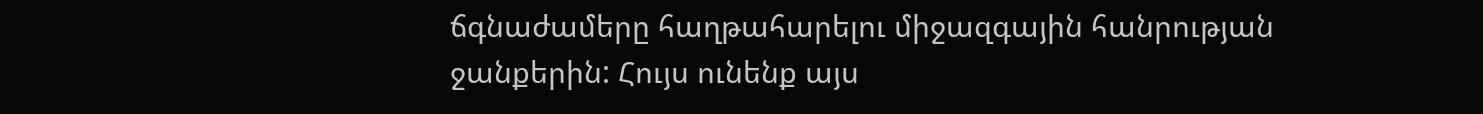ճգնաժամերը հաղթահարելու միջազգային հանրության ջանքերին: Հույս ունենք այս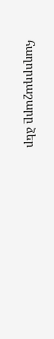հաղորդաշարը ձեր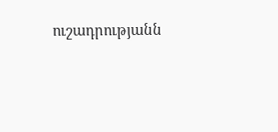ուշադրությանն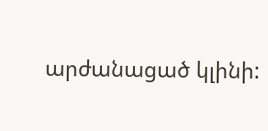արժանացած կլինի: